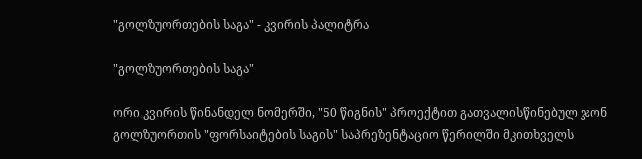"გოლზუორთების საგა" - კვირის პალიტრა

"გოლზუორთების საგა"

ორი კვირის წინანდელ ნომერში, "50 წიგნის" პროექტით გათვალისწინებულ ჯონ გოლზუორთის "ფორსაიტების საგის" საპრეზენტაციო წერილში მკითხველს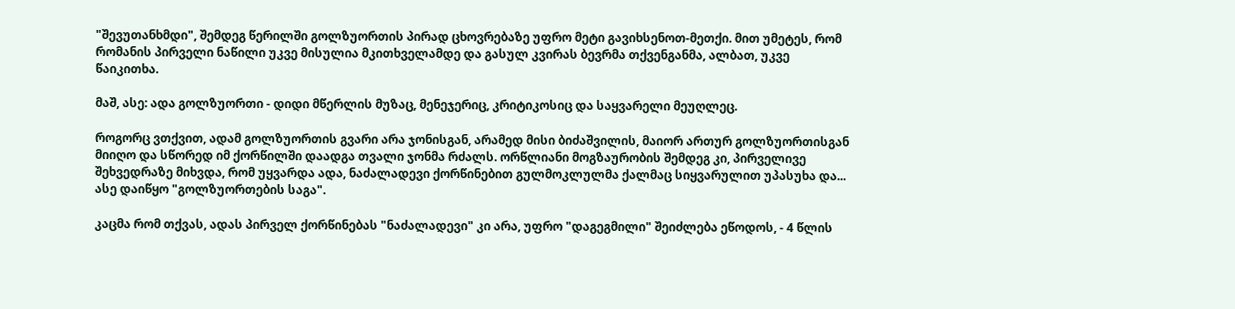"შევუთანხმდი", შემდეგ წერილში გოლზუორთის პირად ცხოვრებაზე უფრო მეტი გავიხსენოთ-მეთქი. მით უმეტეს, რომ რომანის პირველი ნაწილი უკვე მისულია მკითხველამდე და გასულ კვირას ბევრმა თქვენგანმა, ალბათ, უკვე წაიკითხა.

მაშ, ასე: ადა გოლზუორთი - დიდი მწერლის მუზაც, მენეჯერიც, კრიტიკოსიც და საყვარელი მეუღლეც.

როგორც ვთქვით, ადამ გოლზუორთის გვარი არა ჯონისგან, არამედ მისი ბიძაშვილის, მაიორ ართურ გოლზუორთისგან მიიღო და სწორედ იმ ქორწილში დაადგა თვალი ჯონმა რძალს. ორწლიანი მოგზაურობის შემდეგ კი, პირველივე შეხვედრაზე მიხვდა, რომ უყვარდა ადა, ნაძალადევი ქორწინებით გულმოკლულმა ქალმაც სიყვარულით უპასუხა და... ასე დაიწყო "გოლზუორთების საგა".

კაცმა რომ თქვას, ადას პირველ ქორწინებას "ნაძალადევი" კი არა, უფრო "დაგეგმილი" შეიძლება ეწოდოს, - 4 წლის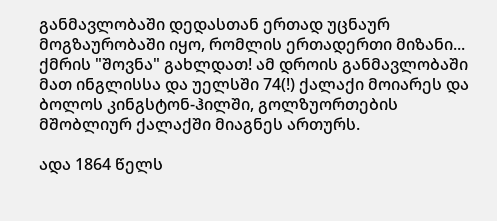განმავლობაში დედასთან ერთად უცნაურ მოგზაურობაში იყო, რომლის ერთადერთი მიზანი... ქმრის "შოვნა" გახლდათ! ამ დროის განმავლობაში მათ ინგლისსა და უელსში 74(!) ქალაქი მოიარეს და ბოლოს კინგსტონ-ჰილში, გოლზუორთების მშობლიურ ქალაქში მიაგნეს ართურს.

ადა 1864 წელს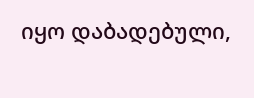იყო დაბადებული,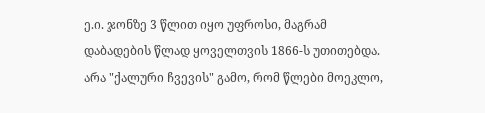ე.ი. ჯონზე 3 წლით იყო უფროსი, მაგრამ დაბადების წლად ყოველთვის 1866-ს უთითებდა. არა "ქალური ჩვევის" გამო, რომ წლები მოეკლო,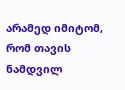არამედ იმიტომ, რომ თავის ნამდვილ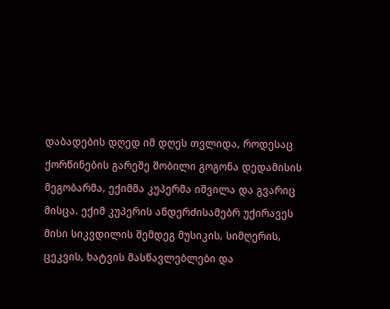დაბადების დღედ იმ დღეს თვლიდა, როდესაც ქორწინების გარეშე შობილი გოგონა დედამისის მეგობარმა, ექიმმა კუპერმა იშვილა და გვარიც მისცა. ექიმ კუპერის ანდერძისამებრ უქირავეს მისი სიკვდილის შემდეგ მუსიკის, სიმღერის, ცეკვის, ხატვის მასწავლებლები და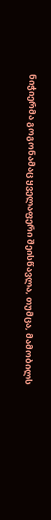ნიჭიერმა გოგონამაც ყველაფერი შეისწავლა, თუმცა, მამობილს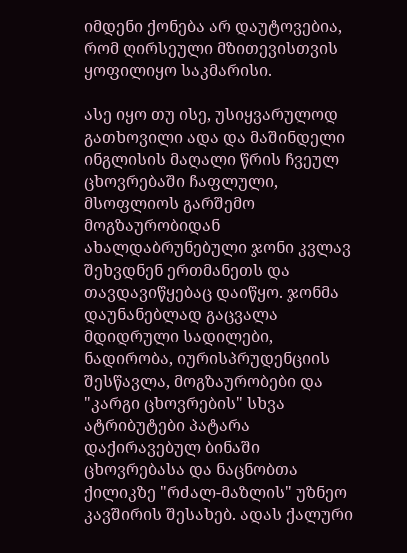იმდენი ქონება არ დაუტოვებია, რომ ღირსეული მზითევისთვის ყოფილიყო საკმარისი.

ასე იყო თუ ისე, უსიყვარულოდ გათხოვილი ადა და მაშინდელი ინგლისის მაღალი წრის ჩვეულ ცხოვრებაში ჩაფლული, მსოფლიოს გარშემო მოგზაურობიდან ახალდაბრუნებული ჯონი კვლავ შეხვდნენ ერთმანეთს და თავდავიწყებაც დაიწყო. ჯონმა დაუნანებლად გაცვალა მდიდრული სადილები, ნადირობა, იურისპრუდენციის შესწავლა, მოგზაურობები და "კარგი ცხოვრების" სხვა ატრიბუტები პატარა დაქირავებულ ბინაში ცხოვრებასა და ნაცნობთა ქილიკზე "რძალ-მაზლის" უზნეო კავშირის შესახებ. ადას ქალური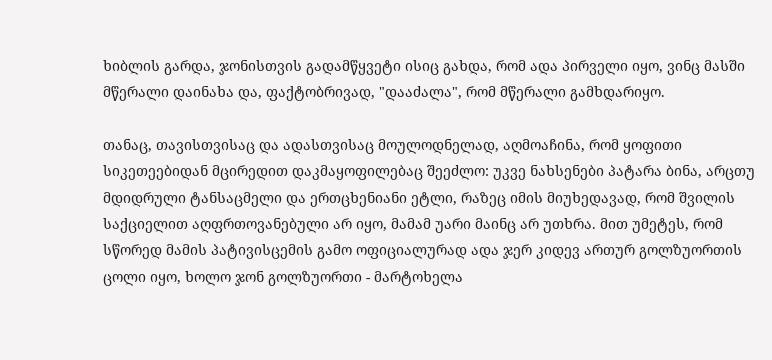ხიბლის გარდა, ჯონისთვის გადამწყვეტი ისიც გახდა, რომ ადა პირველი იყო, ვინც მასში მწერალი დაინახა და, ფაქტობრივად, "დააძალა", რომ მწერალი გამხდარიყო.

თანაც, თავისთვისაც და ადასთვისაც მოულოდნელად, აღმოაჩინა, რომ ყოფითი სიკეთეებიდან მცირედით დაკმაყოფილებაც შეეძლო: უკვე ნახსენები პატარა ბინა, არცთუ მდიდრული ტანსაცმელი და ერთცხენიანი ეტლი, რაზეც იმის მიუხედავად, რომ შვილის საქციელით აღფრთოვანებული არ იყო, მამამ უარი მაინც არ უთხრა. მით უმეტეს, რომ სწორედ მამის პატივისცემის გამო ოფიციალურად ადა ჯერ კიდევ ართურ გოლზუორთის ცოლი იყო, ხოლო ჯონ გოლზუორთი - მარტოხელა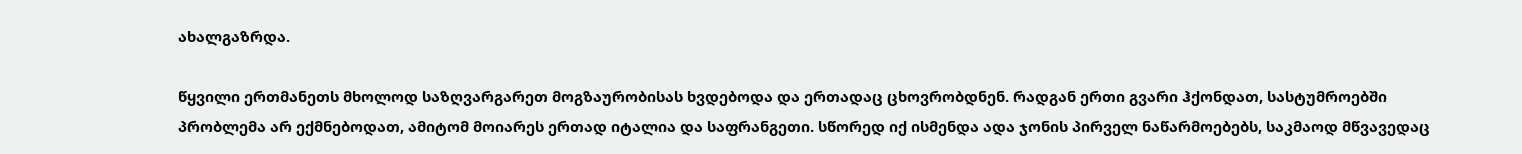ახალგაზრდა.

წყვილი ერთმანეთს მხოლოდ საზღვარგარეთ მოგზაურობისას ხვდებოდა და ერთადაც ცხოვრობდნენ. რადგან ერთი გვარი ჰქონდათ, სასტუმროებში პრობლემა არ ექმნებოდათ, ამიტომ მოიარეს ერთად იტალია და საფრანგეთი. სწორედ იქ ისმენდა ადა ჯონის პირველ ნაწარმოებებს, საკმაოდ მწვავედაც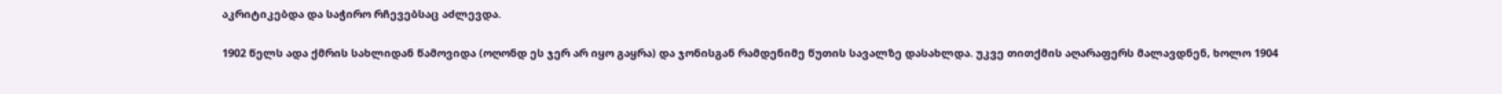აკრიტიკებდა და საჭირო რჩევებსაც აძლევდა.

1902 წელს ადა ქმრის სახლიდან წამოვიდა (ოღონდ ეს ჯერ არ იყო გაყრა) და ჯონისგან რამდენიმე წუთის სავალზე დასახლდა. უკვე თითქმის აღარაფერს მალავდნენ, ხოლო 1904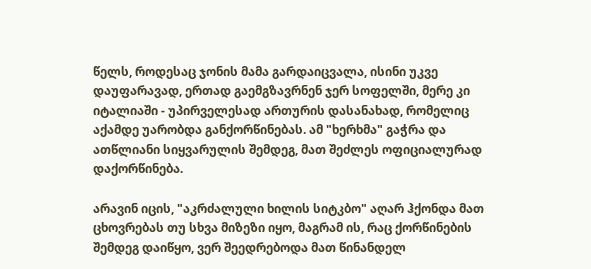წელს, როდესაც ჯონის მამა გარდაიცვალა, ისინი უკვე დაუფარავად, ერთად გაემგზავრნენ ჯერ სოფელში, მერე კი იტალიაში - უპირველესად ართურის დასანახად, რომელიც აქამდე უარობდა განქორწინებას. ამ "ხერხმა" გაჭრა და ათწლიანი სიყვარულის შემდეგ, მათ შეძლეს ოფიციალურად დაქორწინება.

არავინ იცის, "აკრძალული ხილის სიტკბო" აღარ ჰქონდა მათ ცხოვრებას თუ სხვა მიზეზი იყო, მაგრამ ის, რაც ქორწინების შემდეგ დაიწყო, ვერ შეედრებოდა მათ წინანდელ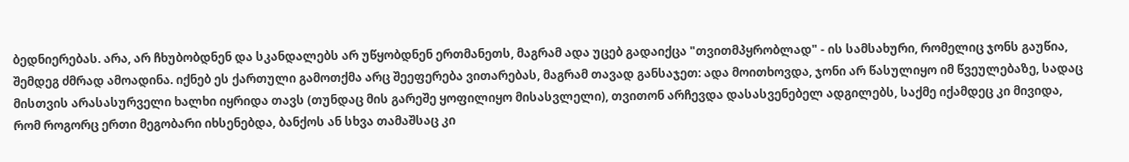ბედნიერებას. არა, არ ჩხუბობდნენ და სკანდალებს არ უწყობდნენ ერთმანეთს, მაგრამ ადა უცებ გადაიქცა "თვითმპყრობლად" - ის სამსახური, რომელიც ჯონს გაუწია, შემდეგ ძმრად ამოადინა. იქნებ ეს ქართული გამოთქმა არც შეეფერება ვითარებას, მაგრამ თავად განსაჯეთ: ადა მოითხოვდა, ჯონი არ წასულიყო იმ წვეულებაზე, სადაც მისთვის არასასურველი ხალხი იყრიდა თავს (თუნდაც მის გარეშე ყოფილიყო მისასვლელი), თვითონ არჩევდა დასასვენებელ ადგილებს, საქმე იქამდეც კი მივიდა, რომ როგორც ერთი მეგობარი იხსენებდა, ბანქოს ან სხვა თამაშსაც კი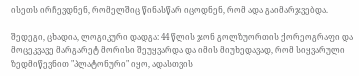ისეთს ირჩევდნენ, რომელშიც წინასწარ იცოდნენ, რომ ადა გაიმარჯვებდა.

შედეგი, ცხადია, ლოგიკური დადგა: 44 წლის ჯონ გოლზუორთის ქორეოგრაფი და მოცეკვავე მარგარეტ მორისი შეუყვარდა და იმის მიუხედავად, რომ სიყვარული ზედმიწევნით "პლატონური" იყო, ადასთვის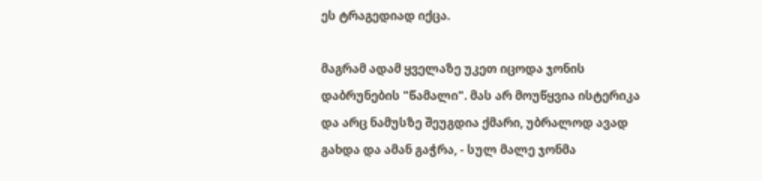ეს ტრაგედიად იქცა.

მაგრამ ადამ ყველაზე უკეთ იცოდა ჯონის დაბრუნების "წამალი". მას არ მოუწყვია ისტერიკა და არც ნამუსზე შეუგდია ქმარი, უბრალოდ ავად გახდა და ამან გაჭრა, - სულ მალე ჯონმა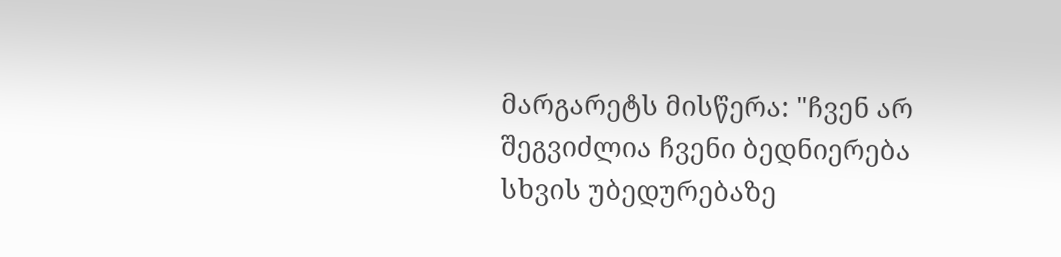მარგარეტს მისწერა: "ჩვენ არ შეგვიძლია ჩვენი ბედნიერება სხვის უბედურებაზე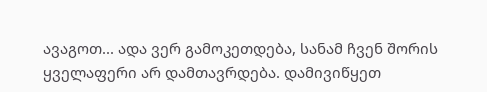ავაგოთ... ადა ვერ გამოკეთდება, სანამ ჩვენ შორის ყველაფერი არ დამთავრდება. დამივიწყეთ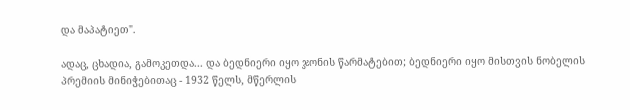და მაპატიეთ".

ადაც, ცხადია, გამოკეთდა... და ბედნიერი იყო ჯონის წარმატებით; ბედნიერი იყო მისთვის ნობელის პრემიის მინიჭებითაც - 1932 წელს, მწერლის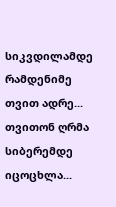სიკვდილამდე რამდენიმე თვით ადრე... თვითონ ღრმა სიბერემდე იცოცხლა...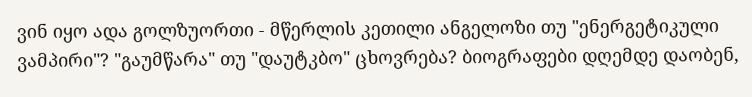ვინ იყო ადა გოლზუორთი - მწერლის კეთილი ანგელოზი თუ "ენერგეტიკული ვამპირი"? "გაუმწარა" თუ "დაუტკბო" ცხოვრება? ბიოგრაფები დღემდე დაობენ,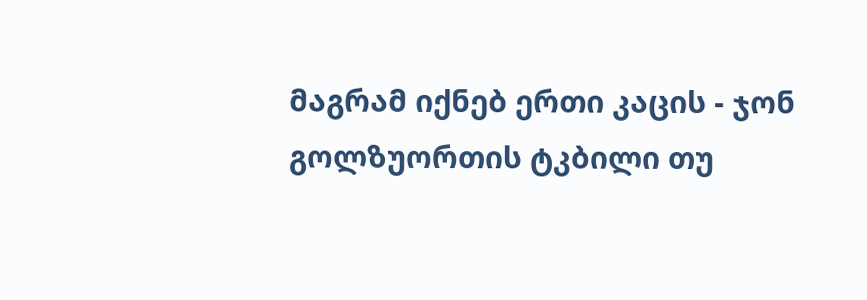მაგრამ იქნებ ერთი კაცის - ჯონ გოლზუორთის ტკბილი თუ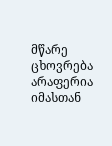მწარე ცხოვრება არაფერია იმასთან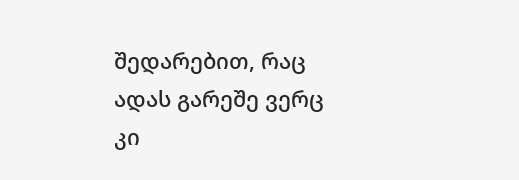შედარებით, რაც ადას გარეშე ვერც კი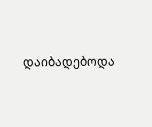დაიბადებოდა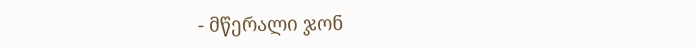- მწერალი ჯონ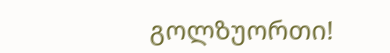გოლზუორთი!